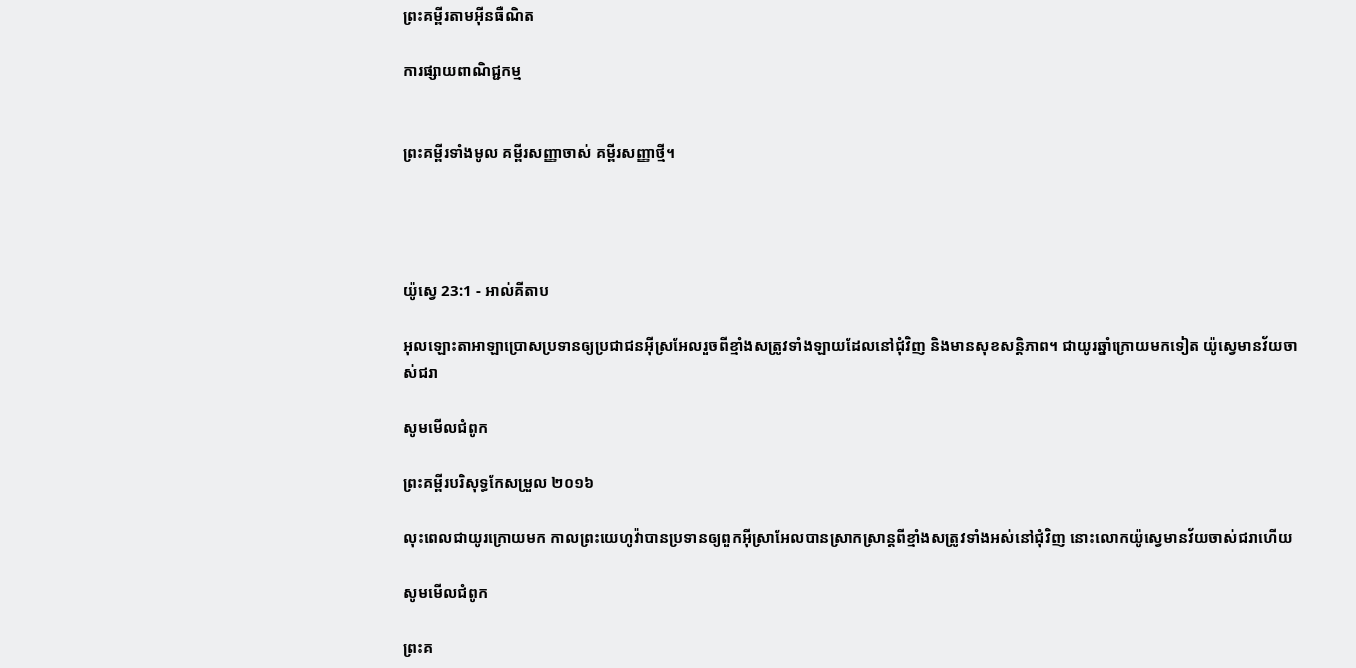ព្រះគម្ពីរតាមអ៊ីនធឺណិត

ការផ្សាយពាណិជ្ជកម្ម


ព្រះគម្ពីរទាំងមូល គម្ពីរសញ្ញាចាស់ គម្ពីរសញ្ញាថ្មី។




យ៉ូស្វេ 23:1 - អាល់គីតាប

អុលឡោះ‌តាអាឡាប្រោសប្រទានឲ្យប្រជា‌ជនអ៊ីស្រ‌អែលរួចពីខ្មាំងសត្រូវទាំង‌ឡាយដែលនៅជុំ‌វិញ និងមានសុខសន្តិ‌ភាព។ ជាយូរឆ្នាំក្រោយមកទៀត យ៉ូស្វេមានវ័យចាស់ជរា

សូមមើលជំពូក

ព្រះគម្ពីរបរិសុទ្ធកែសម្រួល ២០១៦

លុះពេលជាយូរក្រោយមក កាលព្រះ‌យេហូវ៉ាបានប្រទានឲ្យពួកអ៊ីស្រា‌អែលបានស្រាកស្រាន្តពីខ្មាំងសត្រូវទាំងអស់នៅជុំ‌វិញ នោះលោកយ៉ូស្វេមានវ័យចាស់ជរាហើយ

សូមមើលជំពូក

ព្រះគ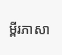ម្ពីរភាសា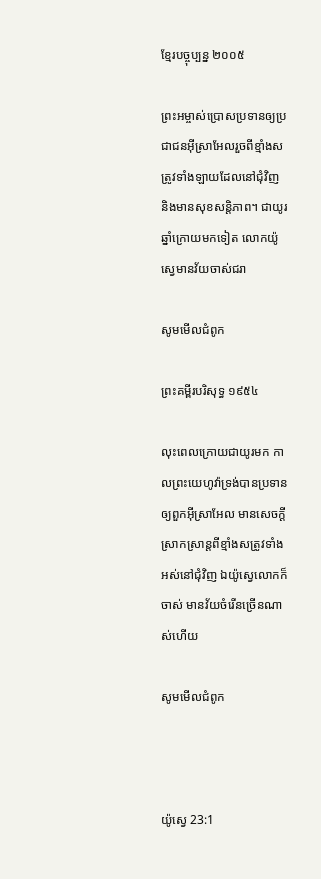ខ្មែរបច្ចុប្បន្ន ២០០៥

ព្រះ‌អម្ចាស់ប្រោសប្រទានឲ្យប្រជា‌ជនអ៊ីស្រា‌អែលរួចពីខ្មាំងសត្រូវទាំង‌ឡាយដែលនៅជុំ‌វិញ និងមានសុខសន្តិ‌ភាព។ ជាយូរឆ្នាំក្រោយមកទៀត លោកយ៉ូស្វេមានវ័យចាស់ជរា

សូមមើលជំពូក

ព្រះគម្ពីរបរិសុទ្ធ ១៩៥៤

លុះពេលក្រោយជាយូរមក កាលព្រះ‌យេហូវ៉ាទ្រង់បានប្រទានឲ្យពួកអ៊ីស្រាអែល មានសេចក្ដីស្រាក‌ស្រាន្តពីខ្មាំងសត្រូវទាំងអស់នៅជុំវិញ ឯយ៉ូស្វេលោកក៏ចាស់ មានវ័យចំរើនច្រើនណាស់ហើយ

សូមមើលជំពូក



យ៉ូស្វេ 23:1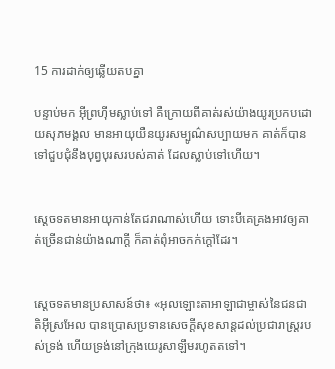15 ការដាក់ឲ្យឆ្លើយតបគ្នា

បន្ទាប់មក អ៊ីព្រហ៊ីមស្លាប់ទៅ គឺក្រោយពីគាត់រស់យ៉ាងយូរប្រកបដោយសុភ‌មង្គល មានអាយុយឺនយូរសម្បូណ៌សប្បាយមក គាត់ក៏បានទៅជួបជុំនឹងបុព្វ‌បុរសរបស់គាត់ ដែលស្លាប់ទៅហើយ។


ស្តេចទតមានអាយុកាន់តែជរាណាស់ហើយ ទោះបីគេគ្រងអាវឲ្យគាត់ច្រើនជាន់យ៉ាងណាក្តី ក៏គាត់ពុំអាចកក់ក្តៅដែរ។


ស្តេចទតមានប្រសាសន៍ថា៖ «អុលឡោះ‌តាអាឡាជាម្ចាស់នៃជន‌ជាតិអ៊ីស្រ‌អែល បានប្រោសប្រទានសេចក្តីសុខ‌សាន្តដល់ប្រជា‌រាស្ត្ររបស់ទ្រង់ ហើយទ្រង់នៅក្រុងយេរូ‌សាឡឹមរហូតតទៅ។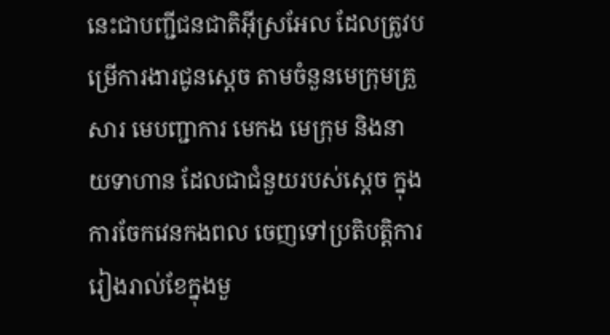នេះជាបញ្ជីជន‌ជាតិអ៊ីស្រ‌អែល ដែលត្រូវបម្រើការ‌ងារជូនស្តេច តាមចំនួនមេក្រុមគ្រួសារ មេបញ្ជាការ មេកង មេក្រុម និងនាយទាហាន ដែលជាជំនួយរបស់ស្តេច ក្នុងការចែកវេនកង‌ពល ចេញទៅប្រតិបត្តិការរៀងរាល់ខែក្នុងមួ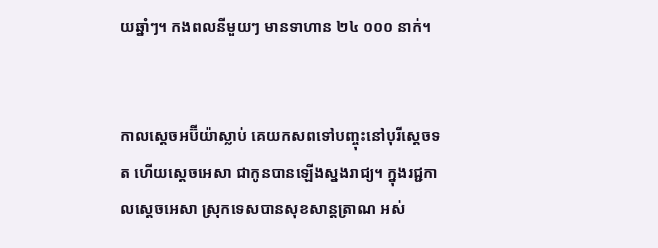យឆ្នាំៗ។ កង‌ពលនីមួយៗ មានទាហាន ២៤ ០០០ នាក់។


កាលស្តេចអប៊ី‌យ៉ាស្លាប់ គេយកសពទៅបញ្ចុះនៅបុរីស្តេចទត ហើយស្តេចអេ‌សា ជាកូនបានឡើងស្នងរាជ្យ។ ក្នុងរជ្ជ‌កាលស្តេចអេ‌សា ស្រុកទេសបានសុខ‌សាន្តត្រាណ អស់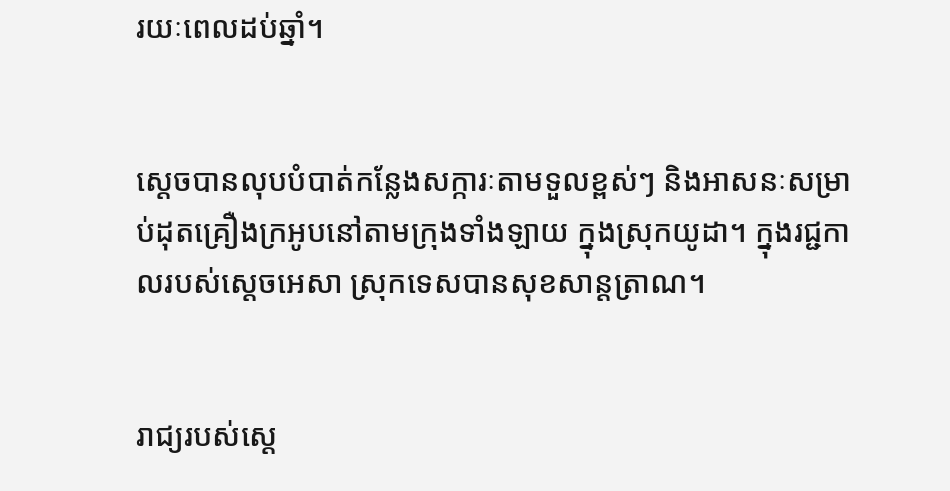រយៈពេលដប់ឆ្នាំ។


ស្តេចបានលុបបំបាត់កន្លែងសក្ការៈតាមទួលខ្ពស់ៗ និងអាសនៈសម្រាប់ដុតគ្រឿងក្រអូបនៅតាមក្រុងទាំង‌ឡាយ ក្នុងស្រុកយូដា។ ក្នុងរជ្ជ‌កាលរបស់ស្តេចអេ‌សា ស្រុកទេសបានសុខ‌សាន្តត្រាណ។


រាជ្យរបស់ស្តេ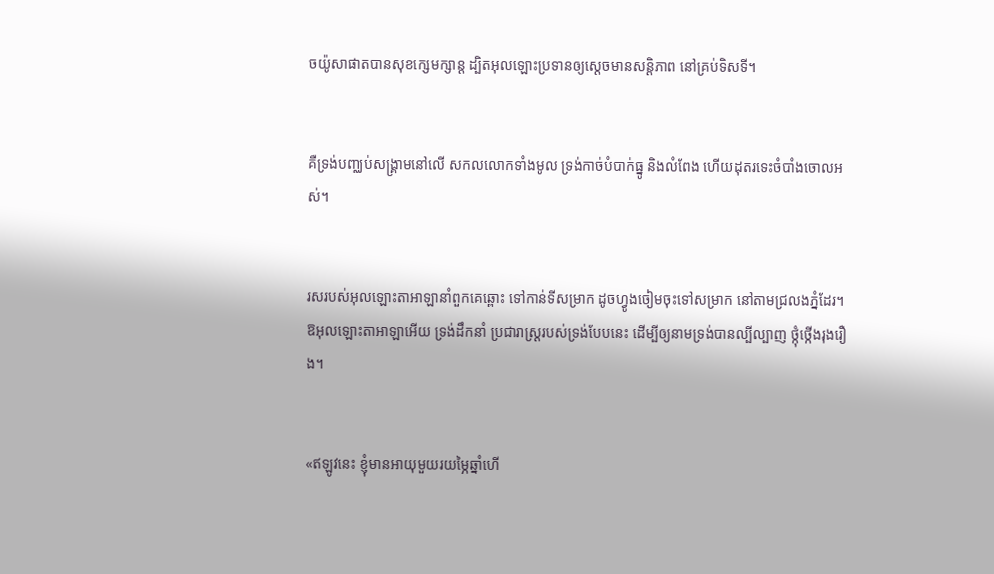ចយ៉ូសា‌ផាតបានសុខក្សេម‌ក្សាន្ត ដ្បិតអុលឡោះប្រទានឲ្យស្តេចមានសន្តិ‌ភាព នៅគ្រប់ទិស‌ទី។


គឺទ្រង់បញ្ឈប់សង្គ្រាមនៅលើ សកលលោកទាំងមូល ទ្រង់កាច់បំបាក់ធ្នូ និងលំពែង ហើយដុតរទេះចំបាំងចោលអស់។


រសរបស់អុលឡោះ‌តាអាឡានាំពួកគេឆ្ពោះ ទៅកាន់ទីសម្រាក ដូចហ្វូងចៀមចុះទៅសម្រាក នៅតាមជ្រលងភ្នំដែរ។ ឱអុលឡោះ‌តាអាឡាអើយ ទ្រង់ដឹកនាំ ប្រជា‌រាស្ត្ររបស់ទ្រង់បែបនេះ ដើម្បីឲ្យនាមទ្រង់បានល្បី‌ល្បាញ ថ្កុំ‌ថ្កើងរុង‌រឿង។


«ឥឡូវនេះ ខ្ញុំមានអាយុមួយរយម្ភៃឆ្នាំហើ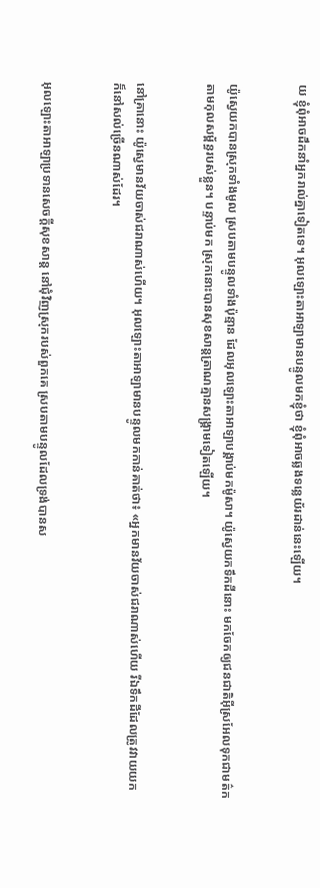យ ខ្ញុំពុំអាចដឹកនាំអ្នករាល់គ្នាទៀតទេ។ អុលឡោះ‌តាអាឡាមានបន្ទូលមកខ្ញុំថា ខ្ញុំពុំអាចឆ្លងទន្លេយ័រ‌ដាន់នេះឡើយ។


យ៉ូស្វេយកបានស្រុកទាំងមូល ស្របតាមបន្ទូលទាំងប៉ុន្មាន ដែលអុលឡោះ‌តាអាឡាបង្គាប់មកម៉ូសា។ យ៉ូស្វេយកទឹកដីនោះ មកចែកឲ្យជន‌ជាតិអ៊ីស្រ‌អែលទុកជាមត៌ក តាមកុល‌សម្ព័ន្ធរបស់ខ្លួន។ បន្ទាប់មក ស្រុកនោះបានសុខ‌សាន្តត្រាណគ្មានសង្គ្រាមទៀតឡើយ។


នៅគ្រានោះ យ៉ូស្វេមានវ័យចាស់ជរាណាស់ហើយ។ អុលឡោះ‌តាអាឡាមានបន្ទូលមកកាន់គាត់ថា៖ «អ្នកមានវ័យចាស់ជរាណាស់ហើយ រីឯទឹកដីដែលត្រូវវាយយក ក៏នៅសល់ច្រើនណាស់ដែរ។


អុលឡោះ‌តាអាឡាប្រទានសេចក្តីសុខ‌សាន្ត នៅជុំ‌វិញស្រុករបស់ពួកគេ ស្របតាមបន្ទូលដែលទ្រង់បានស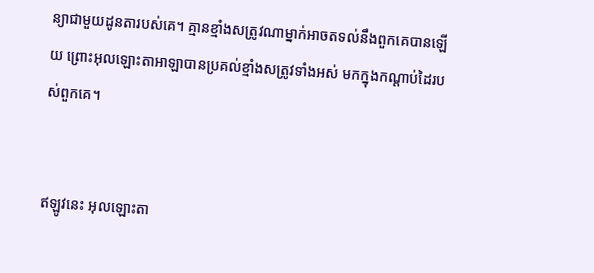ន្យាជាមួយដូន‌តារបស់គេ។ គ្មានខ្មាំងសត្រូវណាម្នាក់អាចតទល់នឹងពួកគេបានឡើយ ព្រោះអុលឡោះ‌តាអាឡាបានប្រគល់ខ្មាំងសត្រូវទាំងអស់ មកក្នុងកណ្តាប់ដៃរបស់ពួកគេ។


ឥឡូវនេះ អុលឡោះ‌តា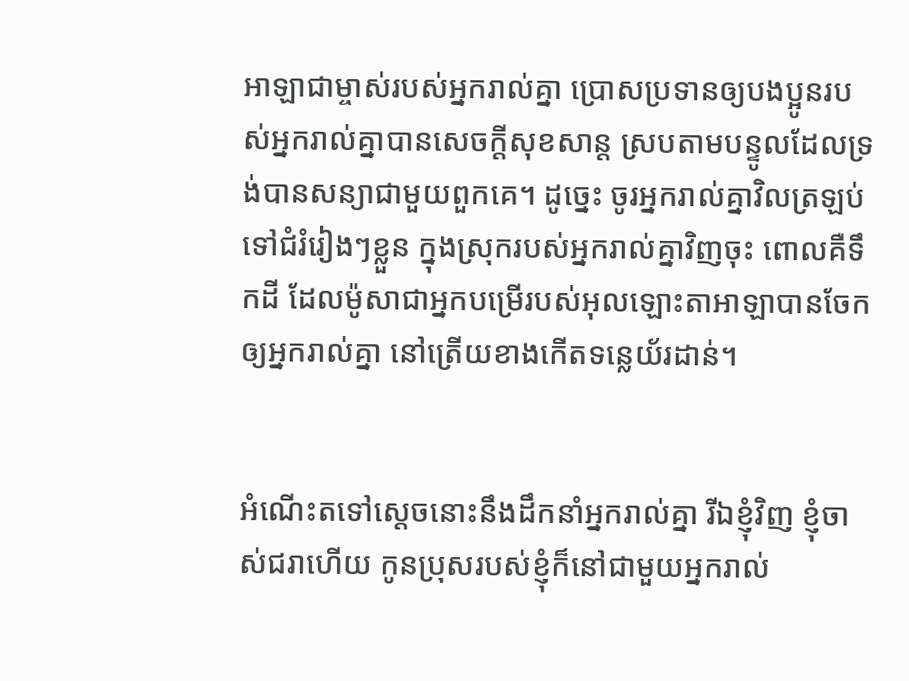អាឡាជាម្ចាស់របស់អ្នករាល់គ្នា ប្រោសប្រទានឲ្យបងប្អូនរបស់អ្នករាល់គ្នាបានសេចក្តីសុខ‌សាន្ត ស្របតាមបន្ទូលដែលទ្រង់បានសន្យាជាមួយពួកគេ។ ដូច្នេះ ចូរអ្នករាល់គ្នាវិលត្រឡប់ទៅជំរំរៀងៗខ្លួន ក្នុងស្រុករបស់អ្នករាល់គ្នាវិញចុះ ពោលគឺទឹកដី ដែលម៉ូសាជាអ្នកបម្រើរបស់អុលឡោះ‌តាអាឡាបានចែកឲ្យអ្នករាល់គ្នា នៅត្រើយខាងកើតទន្លេយ័រដាន់។


អំណើះតទៅស្តេចនោះនឹងដឹកនាំអ្នករាល់គ្នា រីឯខ្ញុំវិញ ខ្ញុំចាស់ជរាហើយ កូនប្រុសរបស់ខ្ញុំក៏នៅជាមួយអ្នករាល់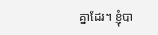គ្នាដែរ។ ខ្ញុំបា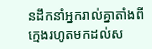នដឹកនាំអ្នករាល់គ្នាតាំងពីក្មេងរហូតមកដល់ស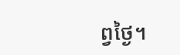ព្វថ្ងៃ។